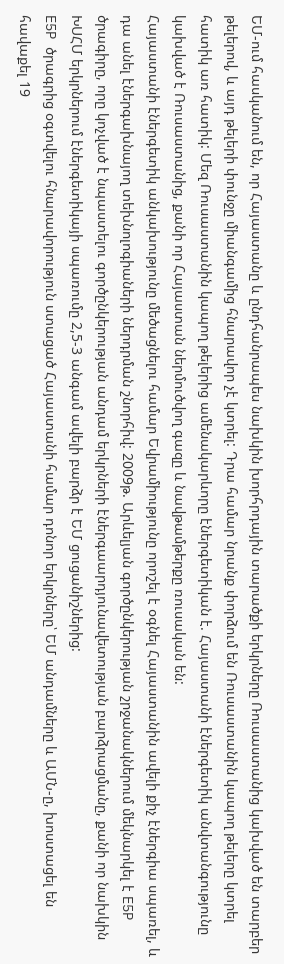ԵՄ-ում հասկանում են, որ Հայաստանը և ընդհանրապես նախկին խորհրդային տարածքի երկրները Ռուսաստանից կախված են տարբեր թելերով, և այդ թելերի փունջը միանգամից հնարավոր չէ կտրել: Դրա համար նրանք փորձում են Ռուսաստանին կապող թելերը կտրել հատիկ առ հատիկ: Մեզ Ռուսաստանին կապող թելերից ամենակարևորը էներգետիկան է. Հայաստանի էներգետիկ անվտանգությունը կախված է Ռուսաստանից, քանի որ Հայաստան ներմուծվող գազը և նավթամթերքը ռուսական են:
Հայաստանի էներգետիկ անկախությունը մեծացնելու համար Եվրամիությունը որոշել է օգնել Հայաստանին ավելի քիչ էներգիա սպառել, և դա անել էներգախնայող տեխնոլոգիաների ներդրման շնորհիվ: 2009թ. Արևելյան գործընկերության շրջանակներում մեկնարկել է E5P ծրագիրը, որը կոչված է նպաստելու գործընկերության անդամ երկրների էներգաարդյունավետության բարձրացմանը, քանի որ նախկին ԽՍՀՄ երկրներում էներգետիկայի սպառումը 2,5-3 անգամ ավելի բարձր է ԵՄ ցուցանիշներից:
E5P ծրագրից օգտվելու հնարավորություն ստացած Հայաստանի համար դոնոր երկրները՝ ԵՄ անդամները և ԱՄՆ-ը, խոստացել են հավաքել 19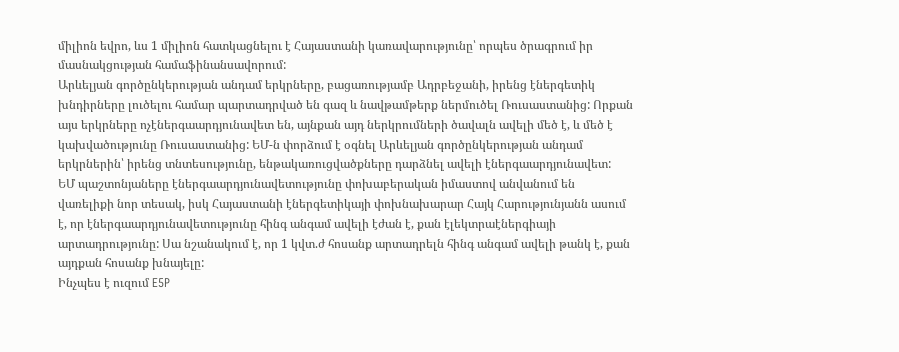միլիոն եվրո, ևս 1 միլիոն հատկացնելու է Հայաստանի կառավարությունը՝ որպես ծրագրում իր մասնակցության համաֆինանսավորում:
Արևելյան գործընկերության անդամ երկրները, բացառությամբ Ադրբեջանի, իրենց էներգետիկ խնդիրները լուծելու համար պարտադրված են գազ և նավթամթերք ներմուծել Ռուսաստանից: Որքան այս երկրները ոչէներգաարդյունավետ են, այնքան այդ ներկրումների ծավալն ավելի մեծ է, և մեծ է կախվածությունը Ռուսաստանից: ԵՄ-ն փորձում է օգնել Արևելյան գործընկերության անդամ երկրներին՝ իրենց տնտեսությունը, ենթակառուցվածքները դարձնել ավելի էներգաարդյունավետ:
ԵՄ պաշտոնյաները էներգաարդյունավետությունը փոխաբերական իմաստով անվանում են վառելիքի նոր տեսակ, իսկ Հայաստանի էներգետիկայի փոխնախարար Հայկ Հարությունյանն ասում է, որ էներգաարդյունավետությունը հինգ անգամ ավելի էժան է, քան էլեկտրաէներգիայի արտադրությունը: Սա նշանակում է, որ 1 կվտ.ժ հոսանք արտադրելն հինգ անգամ ավելի թանկ է, քան այդքան հոսանք խնայելը:
Ինչպես է ուզում E5P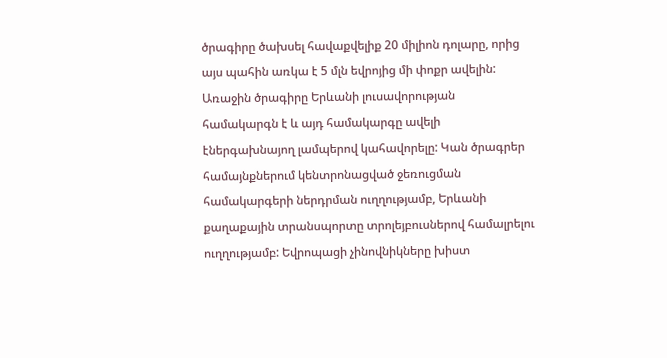ծրագիրը ծախսել հավաքվելիք 20 միլիոն դոլարը, որից այս պահին առկա է 5 մլն եվրոյից մի փոքր ավելին: Առաջին ծրագիրը Երևանի լուսավորության համակարգն է և այդ համակարգը ավելի էներգախնայող լամպերով կահավորելը: Կան ծրագրեր համայնքներում կենտրոնացված ջեռուցման համակարգերի ներդրման ուղղությամբ, Երևանի քաղաքային տրանսպորտը տրոլեյբուսներով համալրելու ուղղությամբ: Եվրոպացի չինովնիկները խիստ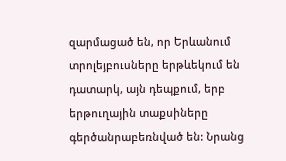զարմացած են, որ Երևանում տրոլեյբուսները երթևեկում են դատարկ, այն դեպքում, երբ երթուղային տաքսիները գերծանրաբեռնված են: Նրանց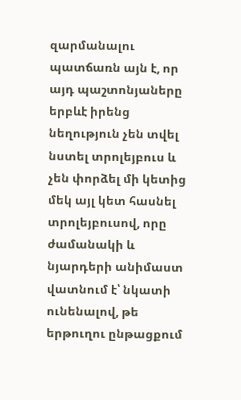զարմանալու պատճառն այն է, որ այդ պաշտոնյաները երբևէ իրենց նեղություն չեն տվել նստել տրոլեյբուս և չեն փորձել մի կետից մեկ այլ կետ հասնել տրոլեյբուսով, որը ժամանակի և նյարդերի անիմաստ վատնում է՝ նկատի ունենալով, թե երթուղու ընթացքում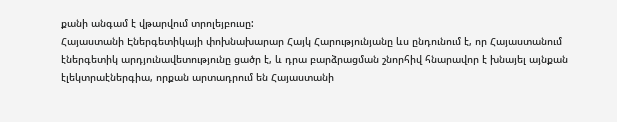քանի անգամ է վթարվում տրոլեյբուսը:
Հայաստանի Էներգետիկայի փոխնախարար Հայկ Հարությունյանը ևս ընդունում է, որ Հայաստանում էներգետիկ արդյունավետությունը ցածր է, և դրա բարձրացման շնորհիվ հնարավոր է խնայել այնքան էլեկտրաէներգիա, որքան արտադրում են Հայաստանի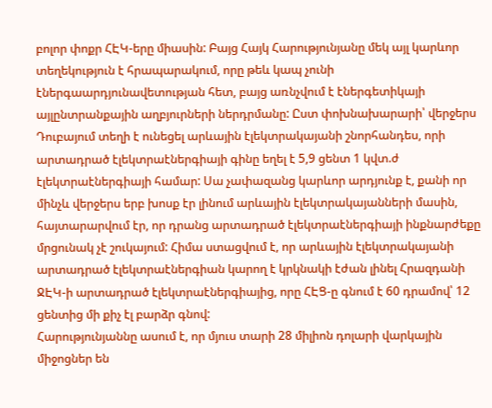բոլոր փոքր ՀԷԿ-երը միասին: Բայց Հայկ Հարությունյանը մեկ այլ կարևոր տեղեկություն է հրապարակում, որը թեև կապ չունի էներգաարդյունավետության հետ, բայց առնչվում է էներգետիկայի այլընտրանքային աղբյուրների ներդրմանը: Ըստ փոխնախարարի՝ վերջերս Դուբայում տեղի է ունեցել արևային էլեկտրակայանի շնորհանդես, որի արտադրած էլեկտրաէներգիայի գինը եղել է 5,9 ցենտ 1 կվտ.ժ էլեկտրաէներգիայի համար: Սա չափազանց կարևոր արդյունք է, քանի որ մինչև վերջերս երբ խոսք էր լինում արևային էլեկտրակայանների մասին, հայտարարվում էր, որ դրանց արտադրած էլեկտրաէներգիայի ինքնարժեքը մրցունակ չէ շուկայում: Հիմա ստացվում է, որ արևային էլեկտրակայանի արտադրած էլեկտրաէներգիան կարող է կրկնակի էժան լինել Հրազդանի ՋԷԿ-ի արտադրած էլեկտրաէներգիայից, որը ՀԷՑ-ը գնում է 60 դրամով՝ 12 ցենտից մի քիչ էլ բարձր գնով:
Հարությունյաննը ասում է, որ մյուս տարի 28 միլիոն դոլարի վարկային միջոցներ են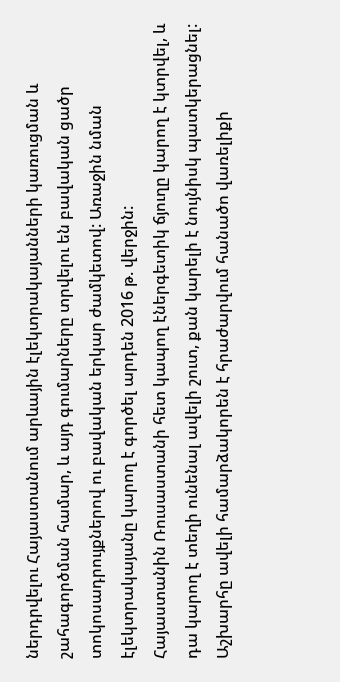ներդրվելու Հայաստանում արևային էլեկտրակայանների կառուցման և շահագործման համար, և այդ գումարները տրվելու են բավական ցածր տոկոսադրույքներով ու բավական երկար ժամկետով: Առաջին նման էլեկտրակայանը կարող է գործել արդեն 2016 թ. վերջին:
Հայաստանին Ռուսաստանի հետ կապող էներգետիկ ճյուղը կարող է կտրվել, և դա կարող է տեղի ունենալ ավելի շուտ, քան կարելի է նույնիսկ պատկերացնել: Աշխարհը ավելի համարձակորեն է հրաժարվում հանածո վառելիքի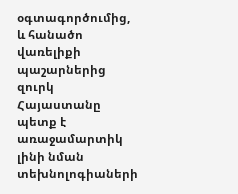օգտագործումից, և հանածո վառելիքի պաշարներից զուրկ Հայաստանը պետք է առաջամարտիկ լինի նման տեխնոլոգիաների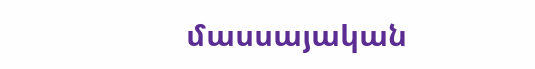մասսայական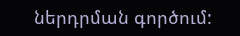ներդրման գործում: